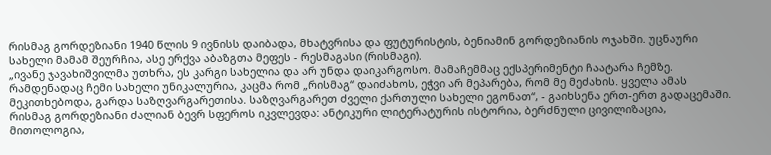რისმაგ გორდეზიანი 1940 წლის 9 ივნისს დაიბადა, მხატვრისა და ფუტურისტის, ბენიამინ გორდეზიანის ოჯახში. უცნაური სახელი მამამ შეურჩია, ასე ერქვა აბაზგთა მეფეს - რესმაგასი (რისმაგი).
„ივანე ჯავახიშვილმა უთხრა, ეს კარგი სახელია და არ უნდა დაიკარგოსო. მამაჩემმაც ექსპერიმენტი ჩაატარა ჩემზე. რამდენადაც ჩემი სახელი უნიკალურია, კაცმა რომ „რისმაგ“ დაიძახოს, ეჭვი არ მეპარება, რომ მე მეძახის. ყველა ამას მეკითხებოდა, გარდა საზღვარგარეთისა. საზღვარგარეთ ძველი ქართული სახელი ეგონათ“, - გაიხსენა ერთ-ერთ გადაცემაში.
რისმაგ გორდეზიანი ძალიან ბევრ სფეროს იკვლევდა: ანტიკური ლიტერატურის ისტორია, ბერძნული ცივილიზაცია, მითოლოგია,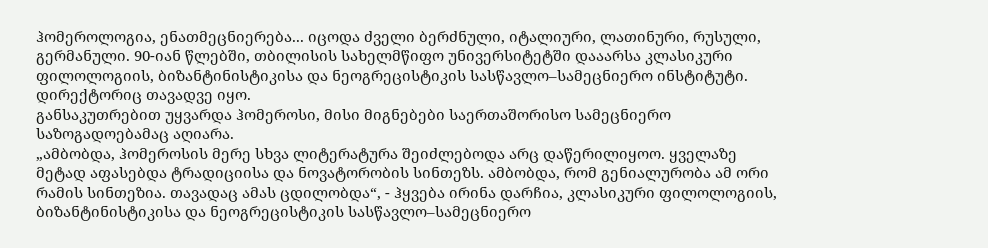ჰომეროლოგია, ენათმეცნიერება... იცოდა ძველი ბერძნული, იტალიური, ლათინური, რუსული, გერმანული. 90-იან წლებში, თბილისის სახელმწიფო უნივერსიტეტში დააარსა კლასიკური ფილოლოგიის, ბიზანტინისტიკისა და ნეოგრეცისტიკის სასწავლო–სამეცნიერო ინსტიტუტი. დირექტორიც თავადვე იყო.
განსაკუთრებით უყვარდა ჰომეროსი, მისი მიგნებები საერთაშორისო სამეცნიერო საზოგადოებამაც აღიარა.
„ამბობდა, ჰომეროსის მერე სხვა ლიტერატურა შეიძლებოდა არც დაწერილიყოო. ყველაზე მეტად აფასებდა ტრადიციისა და ნოვატორობის სინთეზს. ამბობდა, რომ გენიალურობა ამ ორი რამის სინთეზია. თავადაც ამას ცდილობდა“, - ჰყვება ირინა დარჩია, კლასიკური ფილოლოგიის, ბიზანტინისტიკისა და ნეოგრეცისტიკის სასწავლო–სამეცნიერო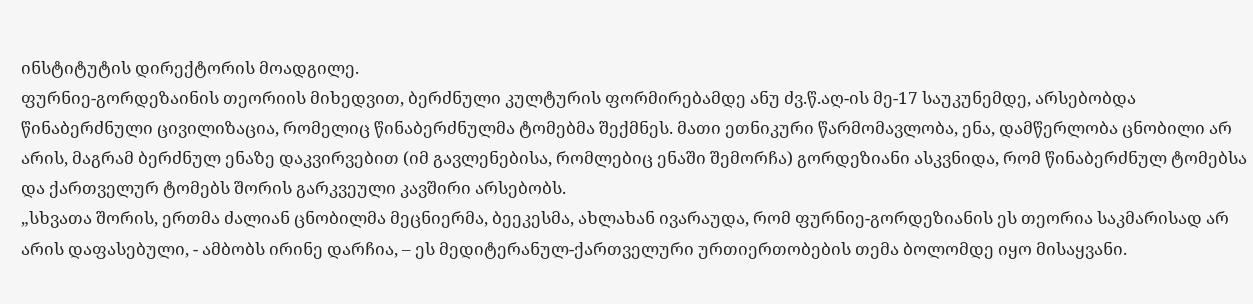ინსტიტუტის დირექტორის მოადგილე.
ფურნიე-გორდეზაინის თეორიის მიხედვით, ბერძნული კულტურის ფორმირებამდე ანუ ძვ.წ.აღ-ის მე-17 საუკუნემდე, არსებობდა წინაბერძნული ცივილიზაცია, რომელიც წინაბერძნულმა ტომებმა შექმნეს. მათი ეთნიკური წარმომავლობა, ენა, დამწერლობა ცნობილი არ არის, მაგრამ ბერძნულ ენაზე დაკვირვებით (იმ გავლენებისა, რომლებიც ენაში შემორჩა) გორდეზიანი ასკვნიდა, რომ წინაბერძნულ ტომებსა და ქართველურ ტომებს შორის გარკვეული კავშირი არსებობს.
„სხვათა შორის, ერთმა ძალიან ცნობილმა მეცნიერმა, ბეეკესმა, ახლახან ივარაუდა, რომ ფურნიე-გორდეზიანის ეს თეორია საკმარისად არ არის დაფასებული, - ამბობს ირინე დარჩია, – ეს მედიტერანულ-ქართველური ურთიერთობების თემა ბოლომდე იყო მისაყვანი.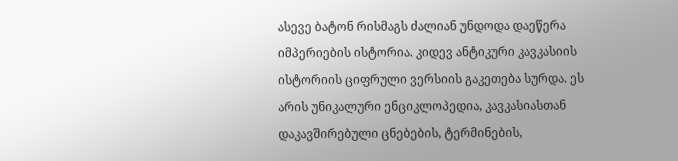ასევე ბატონ რისმაგს ძალიან უნდოდა დაეწერა იმპერიების ისტორია. კიდევ ანტიკური კავკასიის ისტორიის ციფრული ვერსიის გაკეთება სურდა. ეს არის უნიკალური ენციკლოპედია, კავკასიასთან დაკავშირებული ცნებების, ტერმინების,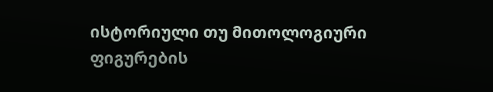ისტორიული თუ მითოლოგიური ფიგურების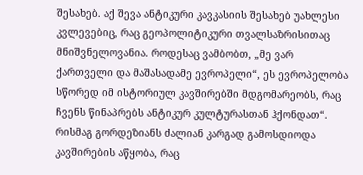შესახებ. აქ შევა ანტიკური კავკასიის შესახებ უახლესი კვლევებიც, რაც გეოპოლიტიკური თვალსაზრისითაც მნიშვნელოვანია. როდესაც ვამბობთ, „მე ვარ ქართველი და მაშასადამე ევროპელი“, ეს ევროპელობა სწორედ იმ ისტორიულ კავშირებში მდგომარეობს, რაც ჩვენს წინაპრებს ანტიკურ კულტურასთან ჰქონდათ“.
რისმაგ გორდეზიანს ძალიან კარგად გამოსდიოდა კავშირების აწყობა, რაც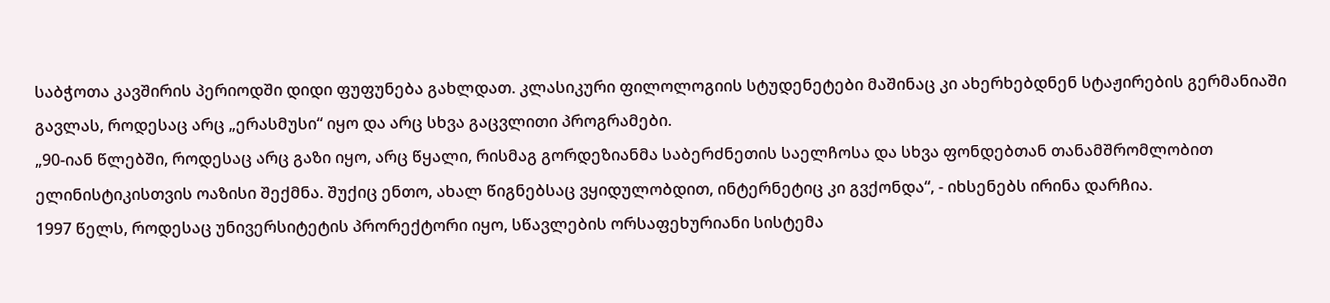საბჭოთა კავშირის პერიოდში დიდი ფუფუნება გახლდათ. კლასიკური ფილოლოგიის სტუდენეტები მაშინაც კი ახერხებდნენ სტაჟირების გერმანიაში გავლას, როდესაც არც „ერასმუსი“ იყო და არც სხვა გაცვლითი პროგრამები.
„90-იან წლებში, როდესაც არც გაზი იყო, არც წყალი, რისმაგ გორდეზიანმა საბერძნეთის საელჩოსა და სხვა ფონდებთან თანამშრომლობით ელინისტიკისთვის ოაზისი შექმნა. შუქიც ენთო, ახალ წიგნებსაც ვყიდულობდით, ინტერნეტიც კი გვქონდა“, - იხსენებს ირინა დარჩია.
1997 წელს, როდესაც უნივერსიტეტის პრორექტორი იყო, სწავლების ორსაფეხურიანი სისტემა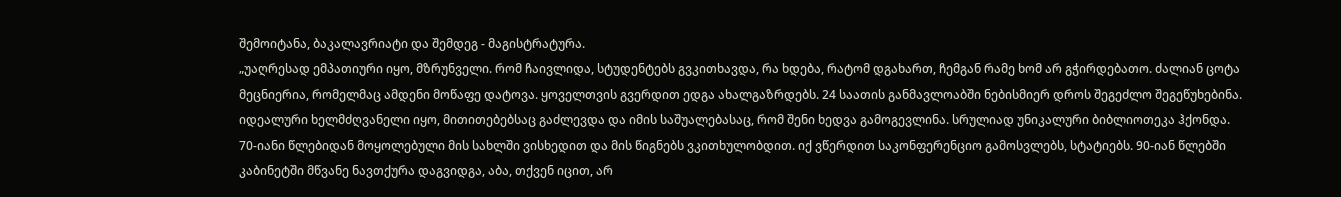შემოიტანა, ბაკალავრიატი და შემდეგ - მაგისტრატურა.
„უაღრესად ემპათიური იყო, მზრუნველი. რომ ჩაივლიდა, სტუდენტებს გვკითხავდა, რა ხდება, რატომ დგახართ, ჩემგან რამე ხომ არ გჭირდებათო. ძალიან ცოტა მეცნიერია, რომელმაც ამდენი მოწაფე დატოვა. ყოველთვის გვერდით ედგა ახალგაზრდებს. 24 საათის განმავლოაბში ნებისმიერ დროს შეგეძლო შეგეწუხებინა. იდეალური ხელმძღვანელი იყო, მითითებებსაც გაძლევდა და იმის საშუალებასაც, რომ შენი ხედვა გამოგევლინა. სრულიად უნიკალური ბიბლიოთეკა ჰქონდა.
70-იანი წლებიდან მოყოლებული მის სახლში ვისხედით და მის წიგნებს ვკითხულობდით. იქ ვწერდით საკონფერენციო გამოსვლებს, სტატიებს. 90-იან წლებში კაბინეტში მწვანე ნავთქურა დაგვიდგა, აბა, თქვენ იცით, არ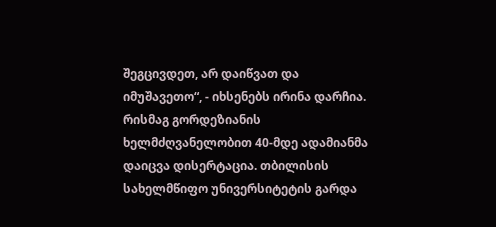შეგცივდეთ, არ დაიწვათ და იმუშავეთო“, - იხსენებს ირინა დარჩია.
რისმაგ გორდეზიანის ხელმძღვანელობით 40-მდე ადამიანმა დაიცვა დისერტაცია. თბილისის სახელმწიფო უნივერსიტეტის გარდა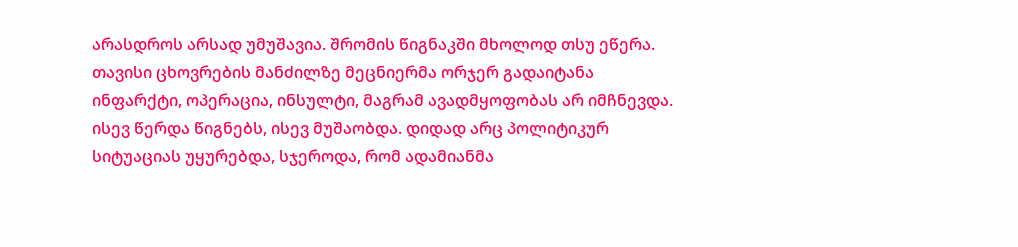არასდროს არსად უმუშავია. შრომის წიგნაკში მხოლოდ თსუ ეწერა.
თავისი ცხოვრების მანძილზე მეცნიერმა ორჯერ გადაიტანა ინფარქტი, ოპერაცია, ინსულტი, მაგრამ ავადმყოფობას არ იმჩნევდა. ისევ წერდა წიგნებს, ისევ მუშაობდა. დიდად არც პოლიტიკურ სიტუაციას უყურებდა, სჯეროდა, რომ ადამიანმა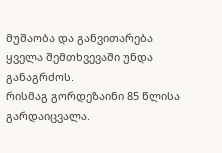მუშაობა და განვითარება ყველა შემთხვევაში უნდა განაგრძოს.
რისმაგ გორდეზაინი 85 წლისა გარდაიცვალა.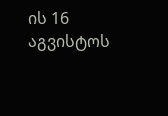ის 16 აგვისტოს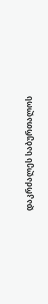დაკრძალეს საბურთალოს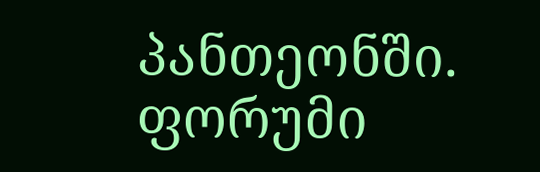პანთეონში.
ფორუმი